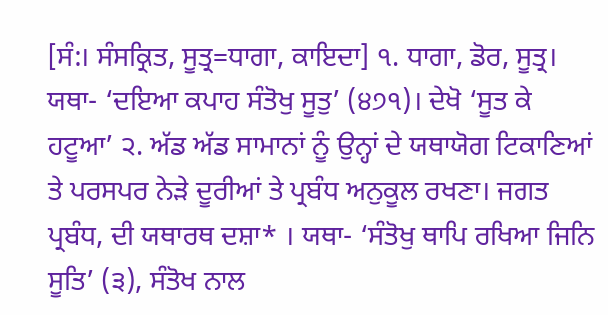[ਸੰ:। ਸੰਸਕ੍ਰਿਤ, ਸੂਤ੍ਰ=ਧਾਗਾ, ਕਾਇਦਾ] ੧. ਧਾਗਾ, ਡੋਰ, ਸੂਤ੍ਰ। ਯਥਾ- ‘ਦਇਆ ਕਪਾਹ ਸੰਤੋਖੁ ਸੂਤੁ’ (੪੭੧)। ਦੇਖੋ ‘ਸੂਤ ਕੇ ਹਟੂਆ’ ੨. ਅੱਡ ਅੱਡ ਸਾਮਾਨਾਂ ਨੂੰ ਉਨ੍ਹਾਂ ਦੇ ਯਥਾਯੋਗ ਟਿਕਾਣਿਆਂ ਤੇ ਪਰਸਪਰ ਨੇੜੇ ਦੂਰੀਆਂ ਤੇ ਪ੍ਰਬੰਧ ਅਨੁਕੂਲ ਰਖਣਾ। ਜਗਤ ਪ੍ਰਬੰਧ, ਦੀ ਯਥਾਰਥ ਦਸ਼ਾ* । ਯਥਾ- ‘ਸੰਤੋਖੁ ਥਾਪਿ ਰਖਿਆ ਜਿਨਿ ਸੂਤਿ’ (੩), ਸੰਤੋਖ ਨਾਲ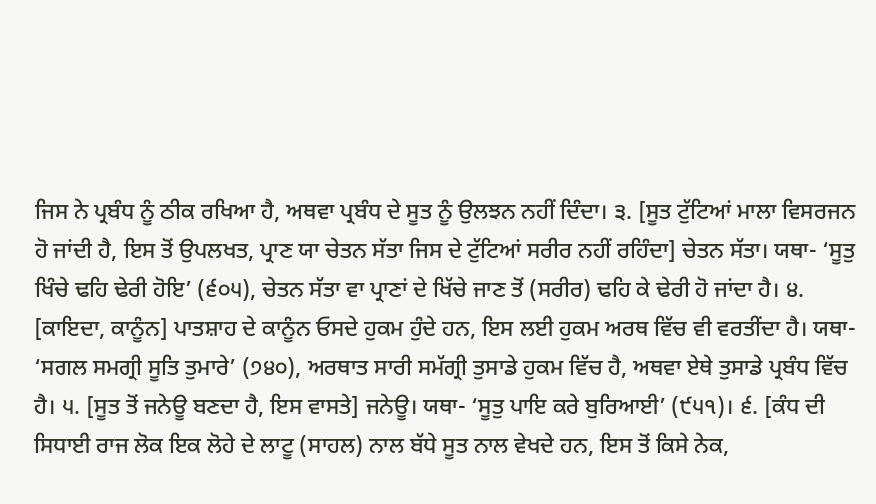ਜਿਸ ਨੇ ਪ੍ਰਬੰਧ ਨੂੰ ਠੀਕ ਰਖਿਆ ਹੈ, ਅਥਵਾ ਪ੍ਰਬੰਧ ਦੇ ਸੂਤ ਨੂੰ ਉਲਝਨ ਨਹੀਂ ਦਿੰਦਾ। ੩. [ਸੂਤ ਟੁੱਟਿਆਂ ਮਾਲਾ ਵਿਸਰਜਨ ਹੋ ਜਾਂਦੀ ਹੈ, ਇਸ ਤੋਂ ਉਪਲਖਤ, ਪ੍ਰਾਣ ਯਾ ਚੇਤਨ ਸੱਤਾ ਜਿਸ ਦੇ ਟੁੱਟਿਆਂ ਸਰੀਰ ਨਹੀਂ ਰਹਿੰਦਾ] ਚੇਤਨ ਸੱਤਾ। ਯਥਾ- ‘ਸੂਤੁ ਖਿੰਚੇ ਢਹਿ ਢੇਰੀ ਹੋਇ’ (੬੦੫), ਚੇਤਨ ਸੱਤਾ ਵਾ ਪ੍ਰਾਣਾਂ ਦੇ ਖਿੱਚੇ ਜਾਣ ਤੋਂ (ਸਰੀਰ) ਢਹਿ ਕੇ ਢੇਰੀ ਹੋ ਜਾਂਦਾ ਹੈ। ੪. [ਕਾਇਦਾ, ਕਾਨੂੰਨ] ਪਾਤਸ਼ਾਹ ਦੇ ਕਾਨੂੰਨ ਓਸਦੇ ਹੁਕਮ ਹੁੰਦੇ ਹਨ, ਇਸ ਲਈ ਹੁਕਮ ਅਰਥ ਵਿੱਚ ਵੀ ਵਰਤੀਂਦਾ ਹੈ। ਯਥਾ- ‘ਸਗਲ ਸਮਗ੍ਰੀ ਸੂਤਿ ਤੁਮਾਰੇ’ (੭੪੦), ਅਰਥਾਤ ਸਾਰੀ ਸਮੱਗ੍ਰੀ ਤੁਸਾਡੇ ਹੁਕਮ ਵਿੱਚ ਹੈ, ਅਥਵਾ ਏਥੇ ਤੁਸਾਡੇ ਪ੍ਰਬੰਧ ਵਿੱਚ ਹੈ। ੫. [ਸੂਤ ਤੋਂ ਜਨੇਊ ਬਣਦਾ ਹੈ, ਇਸ ਵਾਸਤੇ] ਜਨੇਊ। ਯਥਾ- ‘ਸੂਤੁ ਪਾਇ ਕਰੇ ਬੁਰਿਆਈ’ (੯੫੧)। ੬. [ਕੰਧ ਦੀ ਸਿਧਾਈ ਰਾਜ ਲੋਕ ਇਕ ਲੋਹੇ ਦੇ ਲਾਟੂ (ਸਾਹਲ) ਨਾਲ ਬੱਧੇ ਸੂਤ ਨਾਲ ਵੇਖਦੇ ਹਨ, ਇਸ ਤੋਂ ਕਿਸੇ ਨੇਕ,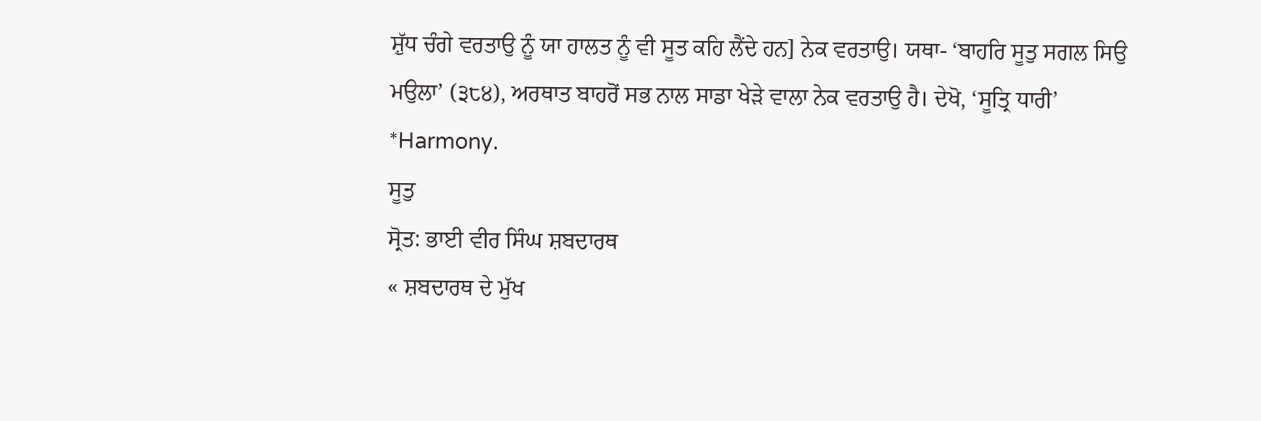ਸ਼ੁੱਧ ਚੰਗੇ ਵਰਤਾਉ ਨੂੰ ਯਾ ਹਾਲਤ ਨੂੰ ਵੀ ਸੂਤ ਕਹਿ ਲੈਂਦੇ ਹਨ] ਨੇਕ ਵਰਤਾਉ। ਯਥਾ- ‘ਬਾਹਰਿ ਸੂਤੁ ਸਗਲ ਸਿਉ ਮਉਲਾ’ (੩੮੪), ਅਰਥਾਤ ਬਾਹਰੋਂ ਸਭ ਨਾਲ ਸਾਡਾ ਖੇੜੇ ਵਾਲਾ ਨੇਕ ਵਰਤਾਉ ਹੈ। ਦੇਖੋ, ‘ਸੂਤ੍ਰਿ ਧਾਰੀ’ *Harmony.
ਸੂਤੁ
ਸ੍ਰੋਤ: ਭਾਈ ਵੀਰ ਸਿੰਘ ਸ਼ਬਦਾਰਥ
« ਸ਼ਬਦਾਰਥ ਦੇ ਮੁੱਖ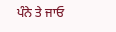ਪੰਨੇ ਤੇ ਜਾਓ